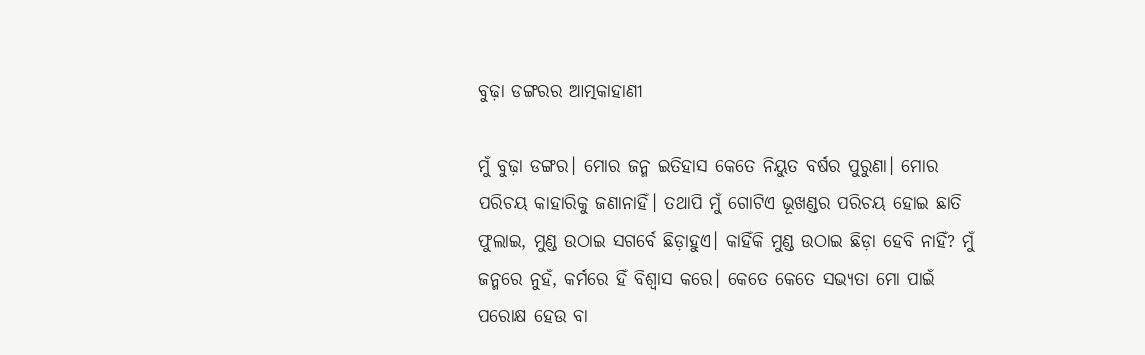ବୁଢ଼ା ଡଙ୍ଗରର ଆତ୍ମକାହାଣୀ

ମୁଁ ବୁଢ଼ା ଡଙ୍ଗର। ମୋର ଜନ୍ମ ଇତିହାସ କେତେ ନିୟୁତ ବର୍ଷର ପୁରୁଣା। ମୋର ପରିଚୟ କାହାରିକୁ ଜଣାନାହିଁ। ତଥାପି ମୁଁ ଗୋଟିଏ ଭୂଖଣ୍ଡର ପରିଚୟ ହୋଇ ଛାତି ଫୁଲାଇ, ମୁଣ୍ଡ ଉଠାଇ ସଗର୍ବେ ଛିଡ଼ାହୁଏ। କାହିଁକି ମୁଣ୍ଡ ଉଠାଇ ଛିଡ଼ା ହେବି ନାହିଁ? ମୁଁ ଜନ୍ମରେ ନୁହଁ, କର୍ମରେ ହିଁ ବିଶ୍ୱାସ କରେ। କେତେ କେତେ ସଭ୍ୟତା ମୋ ପାଇଁ ପରୋକ୍ଷ ହେଉ ବା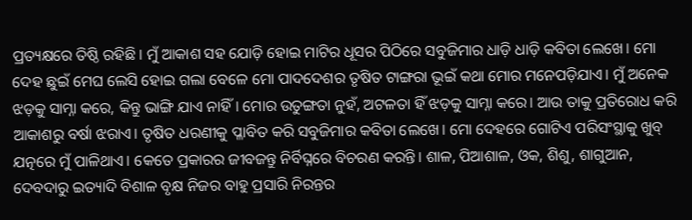ପ୍ରତ୍ୟକ୍ଷରେ ତିଷ୍ଠି ରହିଛି। ମୁଁ ଆକାଶ ସହ ଯୋଡ଼ି ହୋଇ ମାଟିର ଧୂସର ପିଠିରେ ସବୁଜିମାର ଧାଡ଼ି ଧାଡ଼ି କବିତା ଲେଖେ। ମୋ ଦେହ ଛୁଇଁ ମେଘ ଲେସି ହୋଇ ଗଲା ବେଳେ ମୋ ପାଦଦେଶର ତୃଷିତ ଟାଙ୍ଗରା ଭୂଇଁ କଥା ମୋର ମନେପଡ଼ିଯାଏ। ମୁଁ ଅନେକ ଝଡ଼କୁ ସାମ୍ନା କରେ, କିନ୍ତୁ ଭାଙ୍ଗି ଯାଏ ନାହିଁ। ମୋର ଉତୁଙ୍ଗତା ନୁହଁ, ଅଟଳତା ହିଁ ଝଡ଼କୁ ସାମ୍ନା କରେ। ଆଉ ତାକୁ ପ୍ରତିରୋଧ କରି ଆକାଶରୁ ବର୍ଷା ଝରାଏ। ତୃଷିତ ଧରଣୀକୁ ପ୍ଳାବିତ କରି ସବୁଜିମାର କବିତା ଲେଖେ। ମୋ ଦେହରେ ଗୋଟିଏ ପରିସଂସ୍ଥାକୁ ଖୁବ୍‌ ଯତ୍ନରେ ମୁଁ ପାଳିଥାଏ। କେତେ ପ୍ରକାରର ଜୀବଜନ୍ତୁ ନିର୍ବିଘ୍ନରେ ବିଚରଣ କରନ୍ତି। ଶାଳ, ପିଆଶାଳ, ଓକ, ଶିଶୁ, ଶାଗୁଆନ, ଦେବଦାରୁ ଇତ୍ୟାଦି ବିଶାଳ ବୃକ୍ଷ ନିଜର ବାହୁ ପ୍ରସାରି ନିରନ୍ତର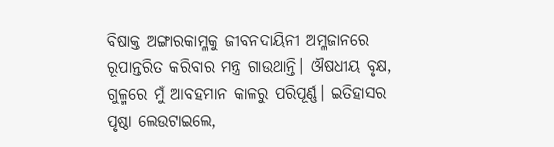ବିଷାକ୍ତ ଅଙ୍ଗାରକାମ୍ଳକୁ ଜୀବନଦାୟିନୀ ଅମ୍ଳଜାନରେ ରୂପାନ୍ତରିତ କରିବାର ମନ୍ତ୍ର ଗାଉଥାନ୍ତି। ଔଷଧୀୟ ବୃକ୍ଷ, ଗୁଳ୍ମରେ ମୁଁ ଆବହମାନ କାଳରୁ ପରିପୂର୍ଣ୍ଣ। ଇତିହାସର ପୃଷ୍ଠା ଲେଉଟାଇଲେ,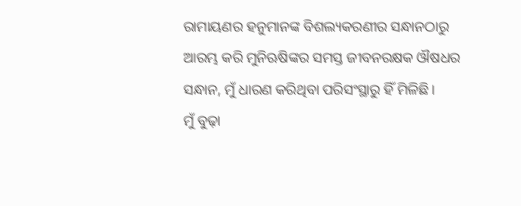ରାମାୟଣର ହନୁମାନଙ୍କ ବିଶଲ୍ୟକରଣୀର ସନ୍ଧାନଠାରୁ ଆରମ୍ଭ କରି ମୁନିଋଷିଙ୍କର ସମସ୍ତ ଜୀବନରକ୍ଷକ ଔଷଧର ସନ୍ଧାନ, ମୁଁ ଧାରଣ କରିଥିବା ପରିସଂସ୍ଥାରୁ ହିଁ ମିଳିଛି।
ମୁଁ ବୁଢ଼ା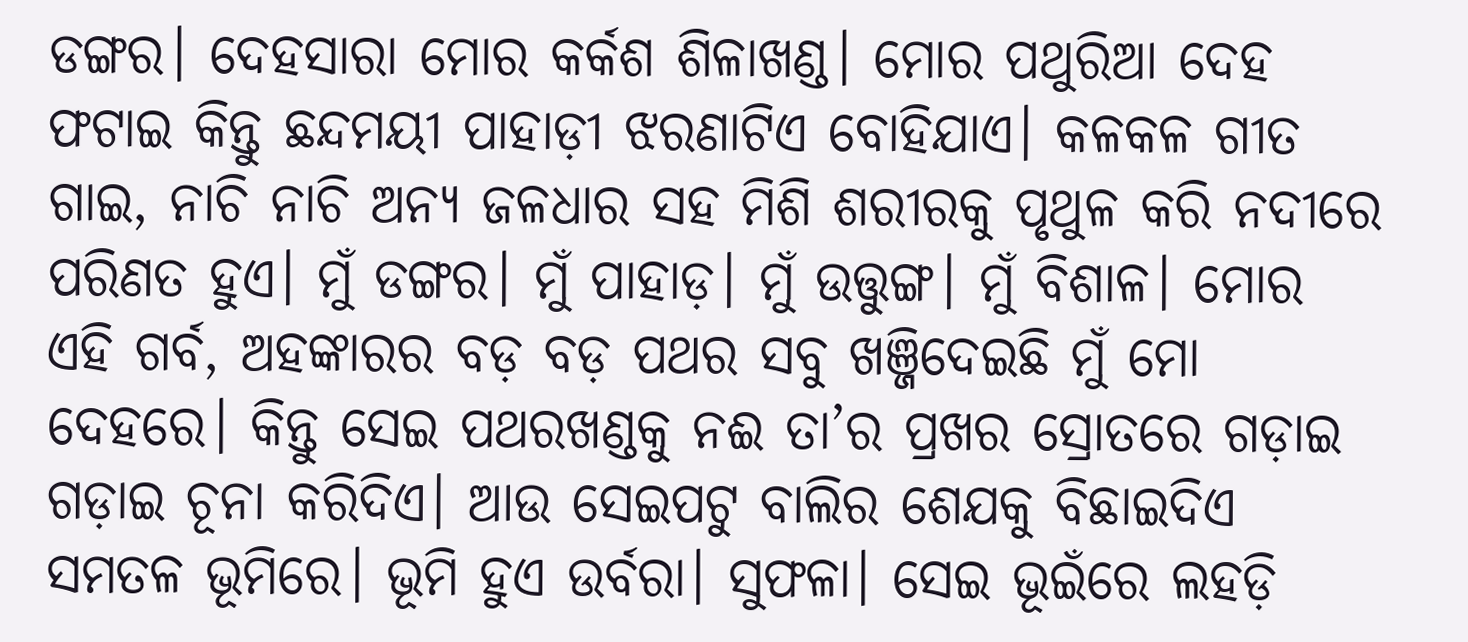ଡଙ୍ଗର। ଦେହସାରା ମୋର କର୍କଶ ଶିଳାଖଣ୍ଡ। ମୋର ପଥୁରିଆ ଦେହ ଫଟାଇ କିନ୍ତୁ ଛନ୍ଦମୟୀ ପାହାଡ଼ୀ ଝରଣାଟିଏ ବୋହିଯାଏ। କଳକଳ ଗୀତ ଗାଇ, ନାଚି ନାଚି ଅନ୍ୟ ଜଳଧାର ସହ ମିଶି ଶରୀରକୁ ପୃଥୁଳ କରି ନଦୀରେ ପରିଣତ ହୁଏ। ମୁଁ ଡଙ୍ଗର। ମୁଁ ପାହାଡ଼। ମୁଁ ଉତ୍ତୁଙ୍ଗ। ମୁଁ ବିଶାଳ। ମୋର ଏହି ଗର୍ବ, ଅହଙ୍କାରର ବଡ଼ ବଡ଼ ପଥର ସବୁ ଖଞ୍ଜିଦେଇଛି ମୁଁ ମୋ ଦେହରେ। କିନ୍ତୁ ସେଇ ପଥରଖଣ୍ଡକୁ ନଈ ତା’ର ପ୍ରଖର ସ୍ରୋତରେ ଗଡ଼ାଇ ଗଡ଼ାଇ ଚୂନା କରିଦିଏ। ଆଉ ସେଇପଟୁ ବାଲିର ଶେଯକୁ ବିଛାଇଦିଏ ସମତଳ ଭୂମିରେ। ଭୂମି ହୁଏ ଉର୍ବରା। ସୁଫଳା। ସେଇ ଭୂଇଁରେ ଲହଡ଼ି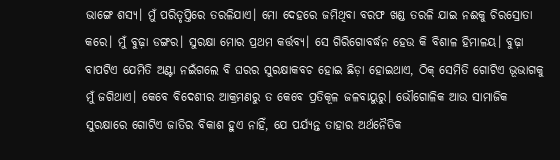ଭାଙ୍ଗେ ଶସ୍ୟ। ମୁଁ ପରିତୃପ୍ତିରେ ତରଳିଯାଏ। ମୋ ଦେହରେ ଜମିଥିବା ବରଫ ଖଣ୍ଡ ତରଳି ଯାଇ ନଈକୁ ଚିରସ୍ରୋତା କରେ। ମୁଁ ବୁଢ଼ା ଡଙ୍ଗର। ସୁରକ୍ଷା ମୋର ପ୍ରଥମ କର୍ତ୍ତବ୍ୟ। ସେ ଗିରିଗୋବର୍ଦ୍ଧନ ହେଉ କି ବିଶାଳ ହିମାଳୟ। ବୁଢ଼ା ବାପଟିଏ ଯେମିତି ଅଣ୍ଟା ନଇଁଗଲେ ବି ଘରର ସୁରକ୍ଷାକବଚ ହୋଇ ଛିଡ଼ା ହୋଇଥାଏ, ଠିକ୍‌ ସେମିତି ଗୋଟିଏ ଭୂଭାଗକୁ ମୁଁ ଜଗିଥାଏ। କେବେ ବିଦେଶୀର ଆକ୍ରମଣରୁ ତ କେବେ ପ୍ରତିକୂଳ ଜଳବାୟୁରୁ। ଭୌଗୋଳିକ ଆଉ ସାମାଜିକ ସୁରକ୍ଷାରେ ଗୋଟିଏ ଜାତିର ବିକାଶ ହୁଏ ନାହିଁ, ଯେ ପର୍ଯ୍ୟନ୍ତ ତାହାର ଅର୍ଥନୈତିକ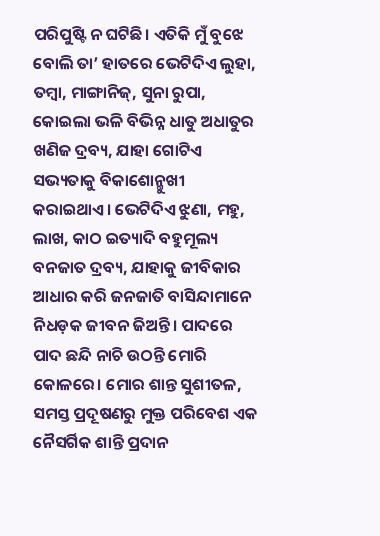ପରିପୁଷ୍ଟି ନ ଘଟିଛି। ଏତିକି ମୁଁ ବୁଝେ ବୋଲି ତା’ ହାତରେ ଭେଟିଦିଏ ଲୁହା, ତମ୍ବା, ମାଙ୍ଗାନିଜ୍‌, ସୁନା ରୁପା, କୋଇଲା ଭଳି ବିଭିନ୍ନ ଧାତୁ ଅଧାତୁର ଖଣିଜ ଦ୍ରବ୍ୟ, ଯାହା ଗୋଟିଏ ସଭ୍ୟତାକୁ ବିକାଶୋନ୍ମୁଖୀ କରାଇଥାଏ। ଭେଟିଦିଏ ଝୁଣା, ମହୁ, ଲାଖ, କାଠ ଇତ୍ୟାଦି ବହୁମୂଲ୍ୟ ବନଜାତ ଦ୍ରବ୍ୟ, ଯାହାକୁ ଜୀବିକାର ଆଧାର କରି ଜନଜାତି ବାସିନ୍ଦାମାନେ ନିଧଡ଼କ ଜୀବନ ଜିଅନ୍ତି। ପାଦରେ ପାଦ ଛନ୍ଦି ନାଚି ଉଠନ୍ତି ମୋରି କୋଳରେ। ମୋର ଶାନ୍ତ ସୁଶୀତଳ, ସମସ୍ତ ପ୍ରଦୂଷଣରୁ ମୁକ୍ତ ପରିବେଶ ଏକ ନୈସର୍ଗିକ ଶାନ୍ତି ପ୍ରଦାନ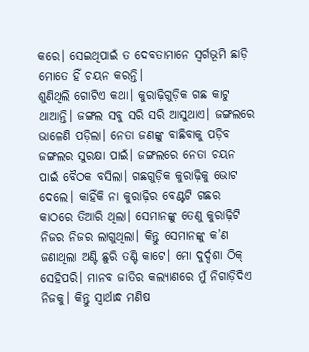କରେ। ସେଇଥିପାଇଁ ତ ଦେବତାମାନେ ସ୍ବର୍ଗଭୂମି ଛାଡ଼ି ମୋତେ ହିଁ ଚୟନ କରନ୍ତି।
ଶୁଣିଥିଲି ଗୋଟିଏ କଥା। କୁରାଢ଼ିଗୁଡ଼ିକ ଗଛ କାଟୁ ଥାଆନ୍ତି। ଜଙ୍ଗଲ ସବୁ ସରି ସରି ଆସୁଥାଏ। ଜଙ୍ଗଲରେ ଭାଳେଣି ପଡ଼ିଲା। ନେତା ଜଣଙ୍କୁ ବାଛିବାକୁ ପଡ଼ିବ ଜଙ୍ଗଲର ସୁରକ୍ଷା ପାଇଁ। ଜଙ୍ଗଲରେ ନେତା ଚୟନ ପାଇଁ ବୈଠକ ବସିଲା। ଗଛଗୁଡ଼ିକ କୁରାଢ଼ିକୁ ଭୋଟ ଦେଲେ। କାହିଁକି ନା କୁରାଢ଼ିର ବେଣ୍ଟଟି ଗଛର କାଠରେ ତିଆରି ଥିଲା। ସେମାନଙ୍କୁ ତେଣୁ କୁରାଢ଼ିଟି ନିଜର ନିଜର ଲାଗୁଥିଲା। କିନ୍ତୁ ସେମାନଙ୍କୁ କ’ଣ ଜଣାଥିଲା ଅଣ୍ଟି ଛୁରି ତଣ୍ଟି କାଟେ। ମୋ ଦୁର୍ଦ୍ଦଶା ଠିକ୍‌ ସେହିପରି। ମାନବ ଜାତିର କଲ୍ୟାଣରେ ମୁଁ ନିଗାଡ଼ିଦିଏ ନିଜକୁ। କିନ୍ତୁ ସ୍ବାର୍ଥାନ୍ଧ ମଣିଷ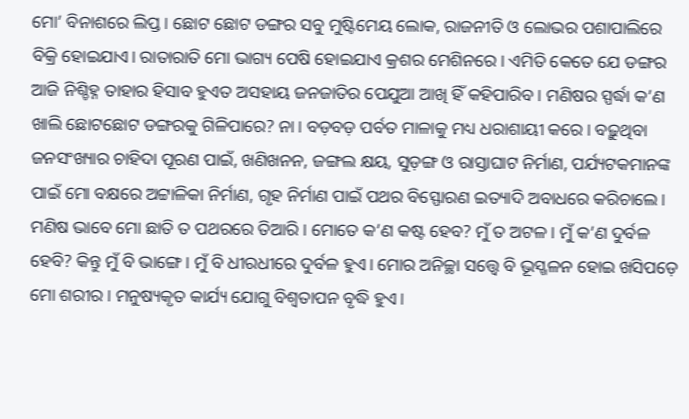ମୋ’ ବିନାଶରେ ଲିପ୍ତ। ଛୋଟ ଛୋଟ ଡଙ୍ଗର ସବୁ ମୁଷ୍ଟିମେୟ ଲୋକ, ରାଜନୀତି ଓ ଲୋଭର ପଶାପାଲିରେ ବିକ୍ରି ହୋଇଯାଏ। ରାତାରାତି ମୋ ଭାଗ୍ୟ ପେଷି ହୋଇଯାଏ କ୍ରଶର ମେଶିନରେ। ଏମିତି କେତେ ଯେ ଡଙ୍ଗର ଆଜି ନିଶ୍ଚିହ୍ନ ତାହାର ହିସାବ ହୁଏତ ଅସହାୟ ଜନଜାତିର ପେଯୁଆ ଆଖି ହିଁ କହିପାରିବ। ମଣିଷର ସ୍ପର୍ଦ୍ଧା କ’ଣ ଖାଲି ଛୋଟଛୋଟ ଡଙ୍ଗରକୁ ଗିଳିପାରେ? ନା। ବଡ଼ବଡ଼ ପର୍ବତ ମାଳାକୁ ମଧ୍ୟ ଧରାଶାୟୀ କରେ। ବଢ଼ୁଥିବା ଜନସଂଖ୍ୟାର ଚାହିଦା ପୂରଣ ପାଇଁ, ଖଣିଖନନ, ଜଙ୍ଗଲ କ୍ଷୟ, ସୁଡ଼ଙ୍ଗ ଓ ରାସ୍ତାଘାଟ ନିର୍ମାଣ, ପର୍ଯ୍ୟଟକମାନଙ୍କ ପାଇଁ ମୋ ବକ୍ଷରେ ଅଟ୍ଟାଳିକା ନିର୍ମାଣ, ଗୃହ ନିର୍ମାଣ ପାଇଁ ପଥର ବିସ୍ଫୋରଣ ଇତ୍ୟାଦି ଅବାଧରେ କରିଚାଲେ। ମଣିଷ ଭାବେ ମୋ ଛାତି ତ ପଥରରେ ତିଆରି। ମୋତେ କ’ଣ କଷ୍ଟ ହେବ? ମୁଁ ତ ଅଟଳ। ମୁଁ କ’ଣ ଦୁର୍ବଳ ହେବି? କିନ୍ତୁ ମୁଁ ବି ଭାଙ୍ଗେ। ମୁଁ ବି ଧୀରଧୀରେ ଦୁର୍ବଳ ହୁଏ। ମୋର ଅନିଚ୍ଛା ସତ୍ତ୍ବେ ବି ଭୂସ୍ଖଳନ ହୋଇ ଖସିପଡ଼େ ମୋ ଶରୀର। ମନୁଷ୍ୟକୃତ କାର୍ଯ୍ୟ ଯୋଗୁ ବିଶ୍ୱତାପନ ବୃଦ୍ଧି ହୁଏ।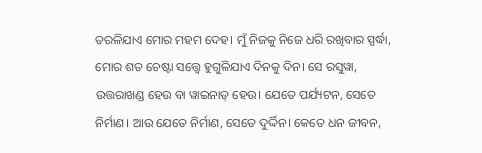ତରଳିଯାଏ ମୋର ମହମ ଦେହ। ମୁଁ ନିଜକୁ ନିଜେ ଧରି ରଖିବାର ସ୍ପର୍ଦ୍ଧା, ମୋର ଶତ ଚେଷ୍ଟା ସତ୍ତ୍ୱେ ହୁଗୁଳିଯାଏ ଦିନକୁ ଦିନ। ସେ ରସୁୱା, ଉତ୍ତରାଖଣ୍ଡ ହେଉ ବା ୱାଇନାଡ୍‌ ହେଉ। ଯେତେ ପର୍ଯ୍ୟଟନ, ସେତେ ନିର୍ମାଣ। ଆଉ ଯେତେ ନିର୍ମାଣ, ସେତେ ଦୁର୍ଦ୍ଦିନ। କେତେ ଧନ ଜୀବନ,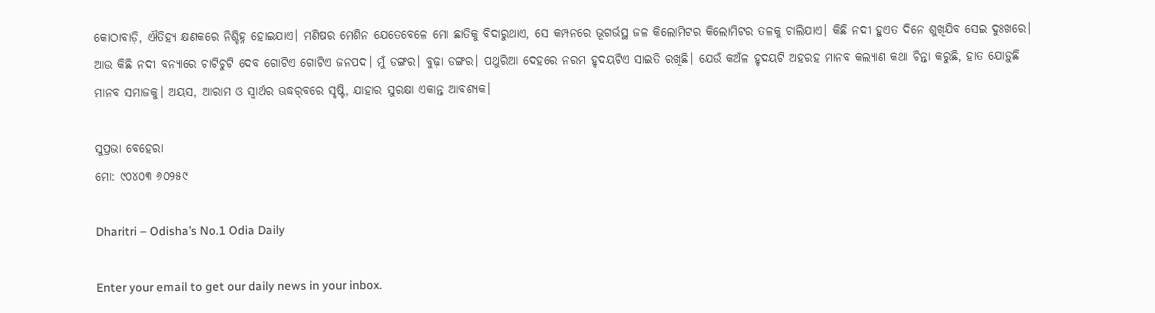କୋଠାବାଡ଼ି, ଐତିହ୍ୟ କ୍ଷଣକରେ ନିଶ୍ଚିହ୍ନ ହୋଇଯାଏ। ମଣିଷର ମେଶିନ ଯେତେବେଳେ ମୋ ଛାତିକୁ ବିଦାରୁଥାଏ, ସେ କମ୍ପନରେ ଭୂଗର୍ଭସ୍ଥ ଜଳ କିଲୋମିଟର କିଲୋମିଟର ତଳକୁ ଚାଲିଯାଏ। କିଛି ନଦୀ ହୁଏତ ଦିନେ ଶୁଖିଯିବ ସେଇ ଦୁଃଖରେ। ଆଉ କିଛି ନଦୀ ବନ୍ୟାରେ ଚାଟିଚୁଟି ଦେବ ଗୋଟିଏ ଗୋଟିଏ ଜନପଦ। ମୁଁ ଡଙ୍ଗର। ବୁଢ଼ା ଡଙ୍ଗର। ପଥୁରିଆ ଦେହରେ ନରମ ହୃଦୟଟିଏ ସାଇତି ରଖିଛି। ଯେଉଁ କଅଁଳ ହୃଦୟଟି ଅହରହ ମାନବ କଲ୍ୟାଣ କଥା ଚିନ୍ତା କରୁଛି, ହାତ ଯୋଡ଼ୁଛି ମାନବ ସମାଜକୁ। ଅୟସ, ଆରାମ ଓ ସ୍ବାର୍ଥର ଊଦ୍ଧର୍‌ବରେ ସୃଷ୍ଟି, ଯାହାର ସୁରକ୍ଷା ଏକାନ୍ତ ଆବଶ୍ୟକ।

ସୁପ୍ରଭା ବେହେରା
ମୋ: ୯୦୪୦୩ ୬୦୨୫୯

Dharitri – Odisha’s No.1 Odia Daily

Enter your email to get our daily news in your inbox.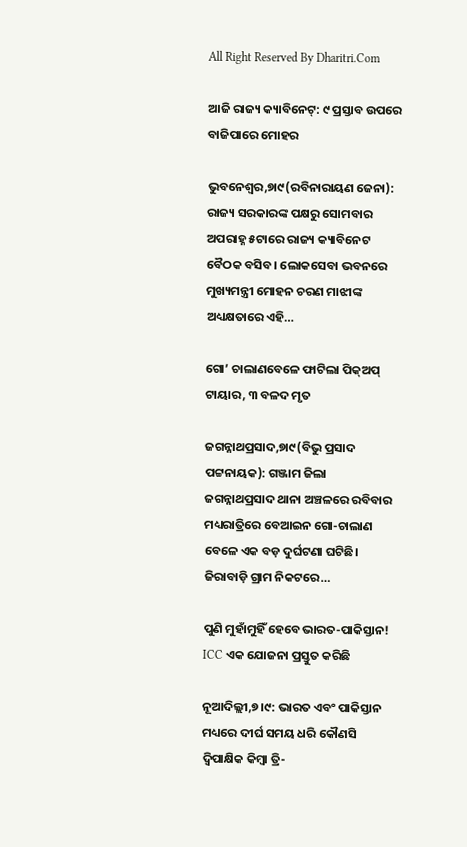All Right Reserved By Dharitri.Com

ଆଜି ରାଜ୍ୟ କ୍ୟାବିନେଟ୍‌: ୯ ପ୍ରସ୍ତାବ ଉପରେ ବାଜିପାରେ ମୋହର

ଭୁବନେଶ୍ୱର,୭ା୯(ରବିନାରାୟଣ ଜେନା): ରାଜ୍ୟ ସରକାରଙ୍କ ପକ୍ଷରୁ ସୋମବାର ଅପରାହ୍ନ ୫ଟାରେ ରାଜ୍ୟ କ୍ୟାବିନେଟ ବୈଠକ ବସିବ। ଲୋକସେବା ଭବନରେ ମୁଖ୍ୟମନ୍ତ୍ରୀ ମୋହନ ଚରଣ ମାଝୀଙ୍କ ଅଧ୍ୟକ୍ଷତାରେ ଏହି…

ଗୋ’ ଚାଲାଣବେଳେ ଫାଟିଲା ପିକ୍‌ଅପ୍‌ ଟାୟାର, ୩ ବଳଦ ମୃତ

ଜଗନ୍ନାଥପ୍ରସାଦ,୭ା୯(ବିଭୁ ପ୍ରସାଦ ପଟ୍ଟନାୟକ): ଗଞ୍ଜାମ ଜିଲା ଜଗନ୍ନାଥପ୍ରସାଦ ଥାନା ଅଞ୍ଚଳରେ ରବିବାର ମଧ୍ୟରାତ୍ରିରେ ବେଆଇନ ଗୋ-ଚାଲାଣ ବେଳେ ଏକ ବଡ଼ ଦୁର୍ଘଟଣା ଘଟିଛି। ଜିରାବାଡ଼ି ଗ୍ରାମ ନିକଟରେ…

ପୁଣି ମୁହାଁମୁହିଁ ହେବେ ଭାରତ-ପାକିସ୍ତାନ! ICC ଏକ ଯୋଜନା ପ୍ରସ୍ତୁତ କରିଛି

ନୂଆଦିଲ୍ଲୀ,୭।୯: ଭାରତ ଏବଂ ପାକିସ୍ତାନ ମଧ୍ୟରେ ଦୀର୍ଘ ସମୟ ଧରି କୌଣସି ଦ୍ୱିପାକ୍ଷିକ କିମ୍ବା ତ୍ରି-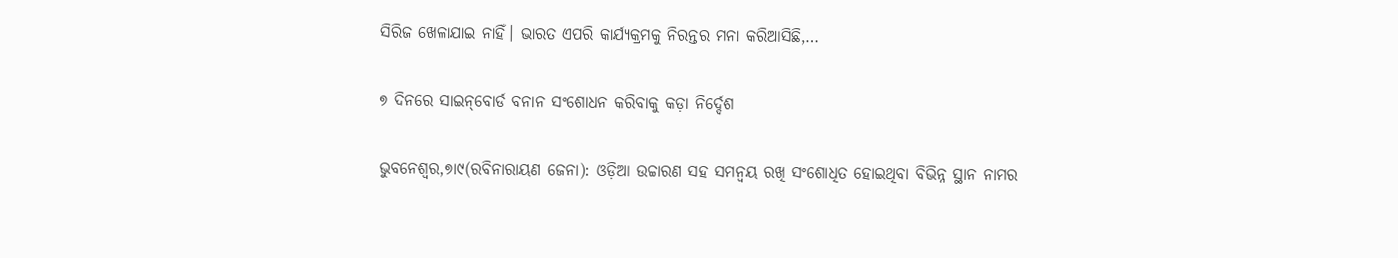ସିରିଜ ଖେଳାଯାଇ ନାହିଁ। ଭାରତ ଏପରି କାର୍ଯ୍ୟକ୍ରମକୁ ନିରନ୍ତର ମନା କରିଆସିଛି,…

୭ ଦିନରେ ସାଇନ୍‌ବୋର୍ଡ ବନାନ ସଂଶୋଧନ କରିବାକୁ କଡ଼ା ନିର୍ଦ୍ଦେଶ

ଭୁବନେଶ୍ୱର,୭ା୯(ରବିନାରାୟଣ ଜେନା): ଓଡ଼ିଆ ଉଚ୍ଚାରଣ ସହ ସମନ୍ବୟ ରଖି ସଂଶୋଧିତ ହୋଇଥିବା ବିଭିନ୍ନ ସ୍ଥାନ ନାମର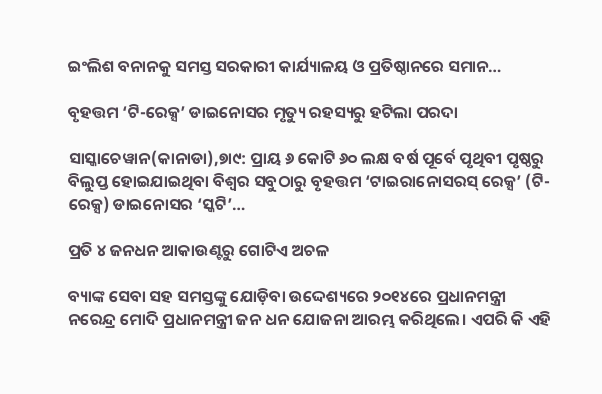ଇଂଲିଶ ବନାନକୁ ସମସ୍ତ ସରକାରୀ କାର୍ଯ୍ୟାଳୟ ଓ ପ୍ରତିଷ୍ଠାନରେ ସମାନ…

ବୃହତ୍ତମ ‘ଟି-ରେକ୍ସ’ ଡାଇନୋସର ମୃତ୍ୟୁ ରହସ୍ୟରୁ ହଟିଲା ପରଦା

ସାସ୍କାଚେୱାନ(କାନାଡା),୭ା୯: ପ୍ରାୟ ୬ କୋଟି ୬୦ ଲକ୍ଷ ବର୍ଷ ପୂର୍ବେ ପୃଥିବୀ ପୃଷ୍ଠରୁ ବିଲୁପ୍ତ ହୋଇଯାଇଥିବା ବିଶ୍ୱର ସବୁଠାରୁ ବୃହତ୍ତମ ‘ଟାଇରାନୋସରସ୍‌ ରେକ୍ସ’ (ଟି-ରେକ୍ସ) ଡାଇନୋସର ‘ସ୍କଟି’…

ପ୍ରତି ୪ ଜନଧନ ଆକାଉଣ୍ଟରୁ ଗୋଟିଏ ଅଚଳ

ବ୍ୟାଙ୍କ ସେବା ସହ ସମସ୍ତଙ୍କୁ ଯୋଡ଼ିବା ଉଦ୍ଦେଶ୍ୟରେ ୨୦୧୪ରେ ପ୍ରଧାନମନ୍ତ୍ରୀ ନରେନ୍ଦ୍ର ମୋଦି ପ୍ରଧାନମନ୍ତ୍ରୀ ଜନ ଧନ ଯୋଜନା ଆରମ୍ଭ କରିଥିଲେ। ଏପରି କି ଏହି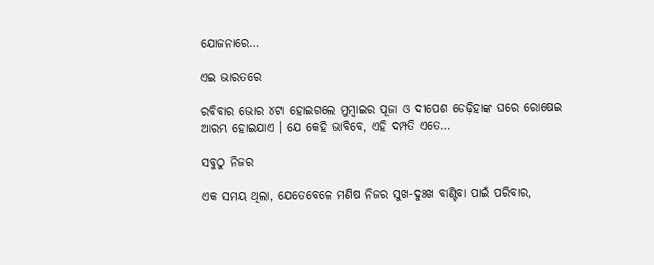ଯୋଜନାରେ…

ଏଇ ଭାରତରେ

ରବିବାର ଭୋର ୪ଟା ହୋଇଗଲେ ମୁମ୍ବାଇର ପୂଜା ଓ ଦୀପେଶ ଡେଢ଼ିହାଙ୍କ ଘରେ ରୋଷେଇ ଆରମ୍ଭ ହୋଇଯାଏ । ଯେ କେହି ଭାବିବେ, ଏହି ଦମ୍ପତି ଏତେ…

ସବୁଠୁ ନିଜର

ଏକ ସମୟ ଥିଲା, ଯେତେବେଳେ ମଣିଷ ନିଜର ସୁଖ-ଦୁଃଖ ବାଣ୍ଟିବା ପାଇଁ ପରିବାର,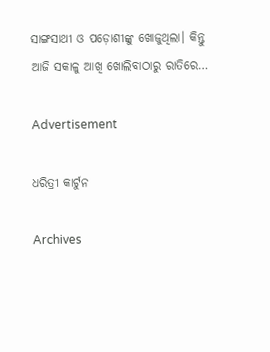ସାଙ୍ଗସାଥୀ ଓ ପଡ଼ୋଶୀଙ୍କୁ ଖୋଜୁଥିଲା। କିନ୍ତୁ ଆଜି ସକାଳୁ ଆଖି ଖୋଲିବାଠାରୁ ରାତିରେ…

Advertisement

ଧରିତ୍ରୀ କାର୍ଟୁନ

Archives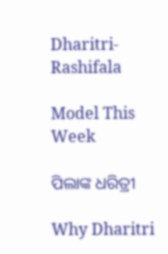Dharitri-Rashifala

Model This Week

ପିଲାଙ୍କ ଧରିତ୍ରୀ

Why Dharitri